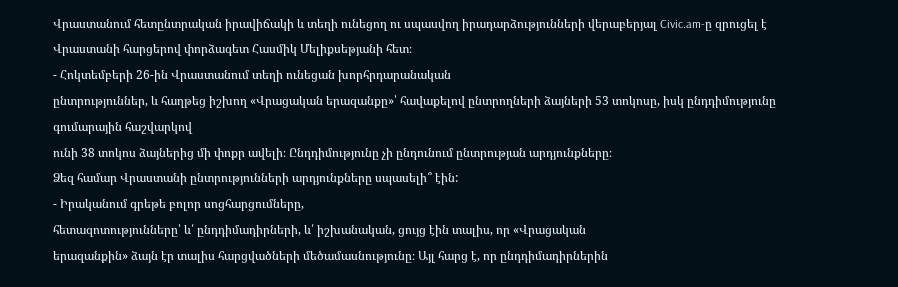Վրաստանում հետընտրական իրավիճակի և տեղի ունեցող ու սպասվող իրադարձությունների վերաբերյալ Civic.am-ը զրուցել է Վրաստանի հարցերով փորձագետ Հասմիկ Մելիքսեթյանի հետ։
- Հոկտեմբերի 26-ին Վրաստանում տեղի ունեցան խորհրդարանական
ընտրություններ, և հաղթեց իշխող «Վրացական երազանքը»՝ հավաքելով ընտրողների ձայների 53 տոկոսը, իսկ ընդդիմությունը գումարային հաշվարկով
ունի 38 տոկոս ձայներից մի փոքր ավելի։ Ընդդիմությունը չի ընդունում ընտրության արդյունքները։
Ձեզ համար Վրաստանի ընտրությունների արդյունքները սպասելի՞ էին:
- Իրականում գրեթե բոլոր սոցհարցումները,
հետազոտությունները՝ և՛ ընդդիմադիրների, և՛ իշխանական, ցույց էին տալիս, որ «Վրացական
երազանքին» ձայն էր տալիս հարցվածների մեծամասնությունը։ Այլ հարց է, որ ընդդիմադիրներին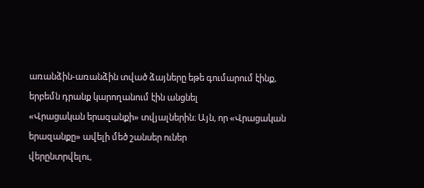առանձին-առանձին տված ձայները եթե գումարում էինք, երբեմն դրանք կարողանում էին անցնել
«Վրացական երազանքի» տվյալներին։ Այն, որ «Վրացական երազանքը» ավելի մեծ շանսեր ուներ
վերընտրվելու,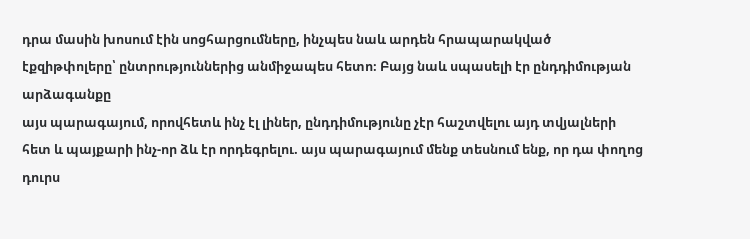դրա մասին խոսում էին սոցհարցումները, ինչպես նաև արդեն հրապարակված
էքզիթփոլերը՝ ընտրություններից անմիջապես հետո։ Բայց նաև սպասելի էր ընդդիմության արձագանքը
այս պարագայում, որովհետև ինչ էլ լիներ, ընդդիմությունը չէր հաշտվելու այդ տվյալների
հետ և պայքարի ինչ-որ ձև էր որդեգրելու. այս պարագայում մենք տեսնում ենք, որ դա փողոց
դուրս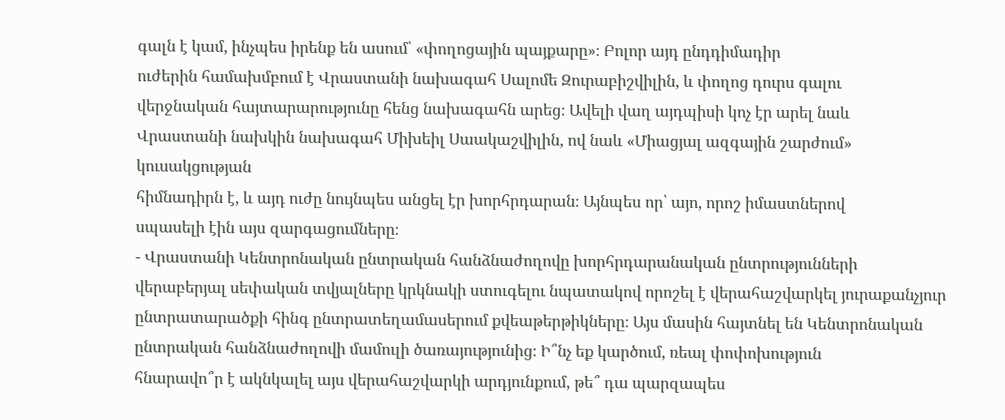գալն է կամ, ինչպես իրենք են ասում՝ «փողոցային պայքարը»։ Բոլոր այդ ընդդիմադիր
ուժերին համախմբում է Վրաստանի նախագահ Սալոմե Զուրաբիշվիլին, և փողոց դուրս գալու
վերջնական հայտարարությունը հենց նախագահն արեց։ Ավելի վաղ այդպիսի կոչ էր արել նաև
Վրաստանի նախկին նախագահ Միխեիլ Սաակաշվիլին, ով նաև «Միացյալ ազգային շարժում» կուսակցության
հիմնադիրն է, և այդ ուժը նույնպես անցել էր խորհրդարան։ Այնպես որ՝ այո, որոշ իմաստներով
սպասելի էին այս զարգացումները։
- Վրաստանի Կենտրոնական ընտրական հանձնաժողովը խորհրդարանական ընտրությունների
վերաբերյալ սեփական տվյալները կրկնակի ստուգելու նպատակով որոշել է վերահաշվարկել յուրաքանչյուր
ընտրատարածքի հինգ ընտրատեղամասերում քվեաթերթիկները։ Այս մասին հայտնել են Կենտրոնական
ընտրական հանձնաժողովի մամուլի ծառայությունից։ Ի՞նչ եք կարծում, ռեալ փոփոխություն
հնարավո՞ր է ակնկալել այս վերահաշվարկի արդյունքում, թե՞ դա պարզապես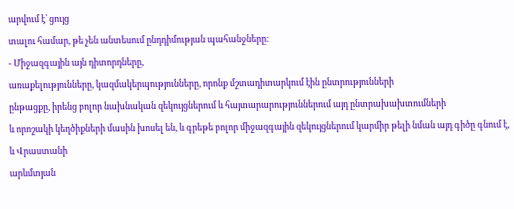արվում է՝ ցույց
տալու համար, թե չեն անտեսում ընդդիմության պահանջները։
- Միջազգային այն դիտորդները,
առաքելությունները, կազմակերպությունները, որոնք մշտադիտարկում էին ընտրությունների
ընթացքը, իրենց բոլոր նախնական զեկույցներում և հայտարարություններում այդ ընտրախախտումների
և որոշակի կեղծիքների մասին խոսել են, և գրեթե բոլոր միջազգային զեկույցներում կարմիր թելի նման այդ գիծը գնում է, և Վրաստանի
արևմտյան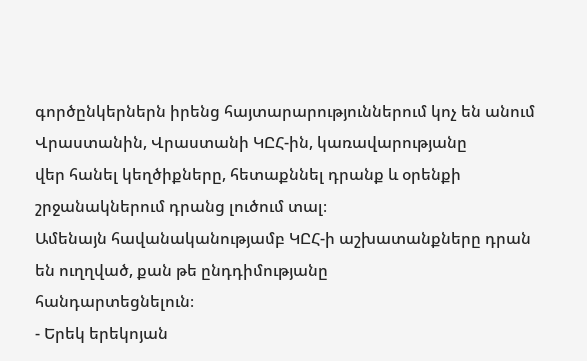գործընկերներն իրենց հայտարարություններում կոչ են անում Վրաստանին, Վրաստանի ԿԸՀ-ին, կառավարությանը
վեր հանել կեղծիքները, հետաքննել դրանք և օրենքի շրջանակներում դրանց լուծում տալ։
Ամենայն հավանականությամբ ԿԸՀ-ի աշխատանքները դրան են ուղղված, քան թե ընդդիմությանը
հանդարտեցնելուն։
- Երեկ երեկոյան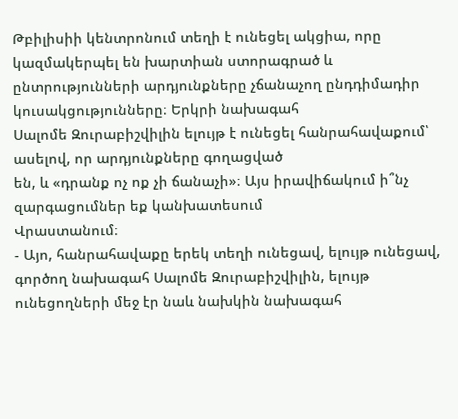Թբիլիսիի կենտրոնում տեղի է ունեցել ակցիա, որը կազմակերպել են խարտիան ստորագրած և
ընտրությունների արդյունքները չճանաչող ընդդիմադիր կուսակցությունները։ Երկրի նախագահ
Սալոմե Զուրաբիշվիլին ելույթ է ունեցել հանրահավաքում՝ ասելով, որ արդյունքները գողացված
են, և «դրանք ոչ ոք չի ճանաչի»։ Այս իրավիճակում ի՞նչ զարգացումներ եք կանխատեսում
Վրաստանում։
- Այո, հանրահավաքը երեկ տեղի ունեցավ, ելույթ ունեցավ, գործող նախագահ Սալոմե Զուրաբիշվիլին, ելույթ ունեցողների մեջ էր նաև նախկին նախագահ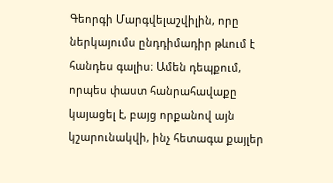Գեորգի Մարգվելաշվիլին, որը ներկայումս ընդդիմադիր թևում է հանդես գալիս։ Ամեն դեպքում, որպես փաստ հանրահավաքը կայացել է, բայց որքանով այն կշարունակվի, ինչ հետագա քայլեր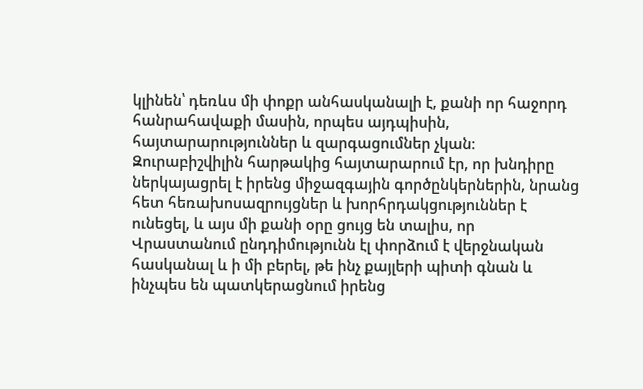կլինեն՝ դեռևս մի փոքր անհասկանալի է, քանի որ հաջորդ հանրահավաքի մասին, որպես այդպիսին, հայտարարություններ և զարգացումներ չկան։ Զուրաբիշվիլին հարթակից հայտարարում էր, որ խնդիրը ներկայացրել է իրենց միջազգային գործընկերներին, նրանց հետ հեռախոսազրույցներ և խորհրդակցություններ է ունեցել, և այս մի քանի օրը ցույց են տալիս, որ Վրաստանում ընդդիմությունն էլ փորձում է վերջնական հասկանալ և ի մի բերել, թե ինչ քայլերի պիտի գնան և ինչպես են պատկերացնում իրենց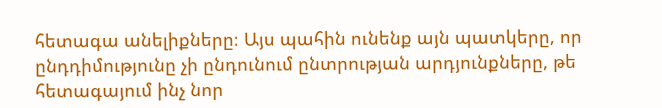հետագա անելիքները։ Այս պահին ունենք այն պատկերը, որ ընդդիմությունը չի ընդունում ընտրության արդյունքները, թե հետագայում ինչ նոր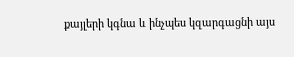քայլերի կգնա և ինչպես կզարգացնի այս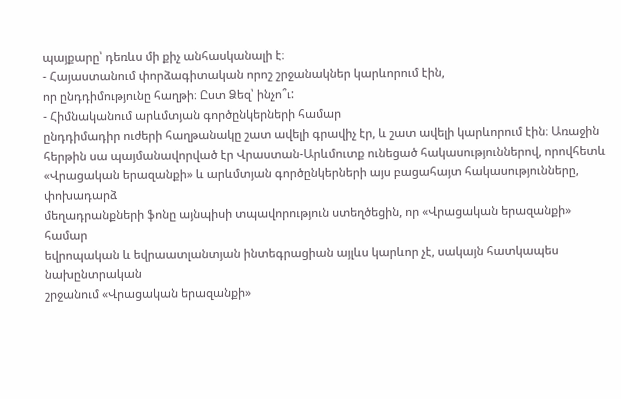պայքարը՝ դեռևս մի քիչ անհասկանալի է։
- Հայաստանում փորձագիտական որոշ շրջանակներ կարևորում էին,
որ ընդդիմությունը հաղթի։ Ըստ Ձեզ՝ ինչո՞ւ:
- Հիմնականում արևմտյան գործընկերների համար
ընդդիմադիր ուժերի հաղթանակը շատ ավելի գրավիչ էր, և շատ ավելի կարևորում էին։ Առաջին
հերթին սա պայմանավորված էր Վրաստան-Արևմուտք ունեցած հակասություններով, որովհետև
«Վրացական երազանքի» և արևմտյան գործընկերների այս բացահայտ հակասությունները, փոխադարձ
մեղադրանքների ֆոնը այնպիսի տպավորություն ստեղծեցին, որ «Վրացական երազանքի» համար
եվրոպական և եվրաատլանտյան ինտեգրացիան այլևս կարևոր չէ, սակայն հատկապես նախընտրական
շրջանում «Վրացական երազանքի»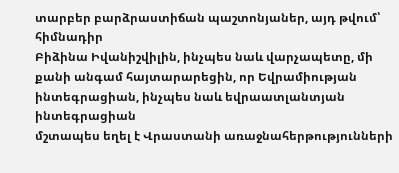տարբեր բարձրաստիճան պաշտոնյաներ, այդ թվում՝ հիմնադիր
Բիձինա Իվանիշվիլին, ինչպես նաև վարչապետը, մի քանի անգամ հայտարարեցին, որ Եվրամիության ինտեգրացիան, ինչպես նաև եվրաատլանտյան ինտեգրացիան
մշտապես եղել է Վրաստանի առաջնահերթությունների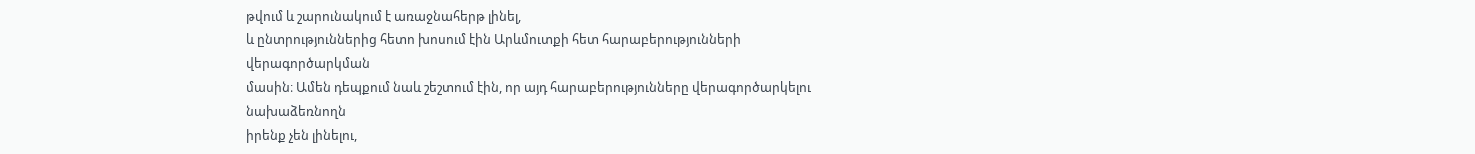թվում և շարունակում է առաջնահերթ լինել,
և ընտրություններից հետո խոսում էին Արևմուտքի հետ հարաբերությունների վերագործարկման
մասին։ Ամեն դեպքում նաև շեշտում էին, որ այդ հարաբերությունները վերագործարկելու նախաձեռնողն
իրենք չեն լինելու,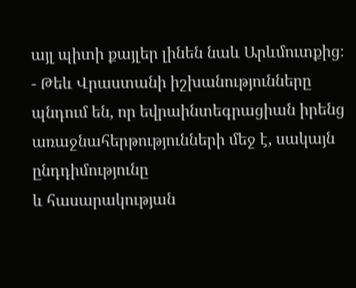այլ պիտի քայլեր լինեն նաև Արևմուտքից։
- Թեև Վրաստանի իշխանությունները
պնդում են, որ եվրաինտեգրացիան իրենց առաջնահերթությունների մեջ է, սակայն ընդդիմությունը
և հասարակության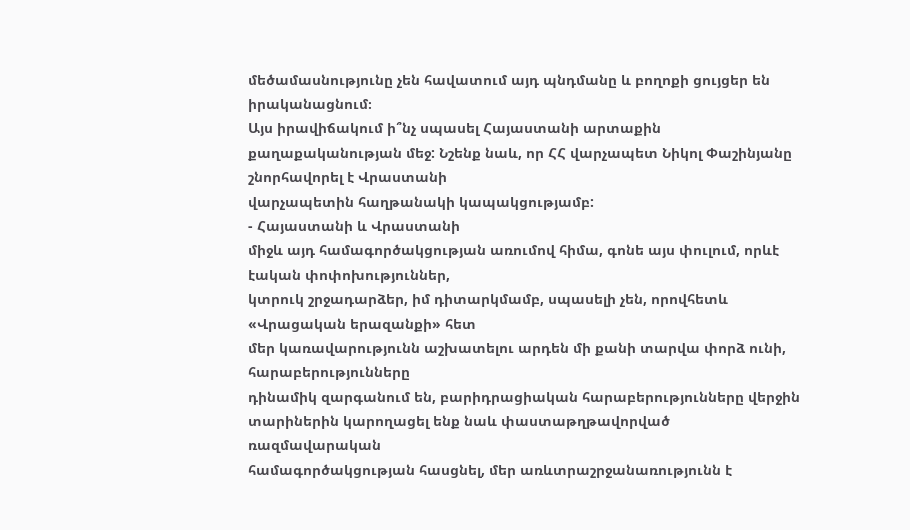մեծամասնությունը չեն հավատում այդ պնդմանը և բողոքի ցույցեր են իրականացնում։
Այս իրավիճակում ի՞նչ սպասել Հայաստանի արտաքին
քաղաքականության մեջ: Նշենք նաև, որ ՀՀ վարչապետ Նիկոլ Փաշինյանը շնորհավորել է Վրաստանի
վարչապետին հաղթանակի կապակցությամբ:
- Հայաստանի և Վրաստանի
միջև այդ համագործակցության առումով հիմա, գոնե այս փուլում, որևէ էական փոփոխություններ,
կտրուկ շրջադարձեր, իմ դիտարկմամբ, սպասելի չեն, որովհետև «Վրացական երազանքի» հետ
մեր կառավարությունն աշխատելու արդեն մի քանի տարվա փորձ ունի, հարաբերությունները
դինամիկ զարգանում են, բարիդրացիական հարաբերությունները վերջին տարիներին կարողացել ենք նաև փաստաթղթավորված ռազմավարական
համագործակցության հասցնել, մեր առևտրաշրջանառությունն է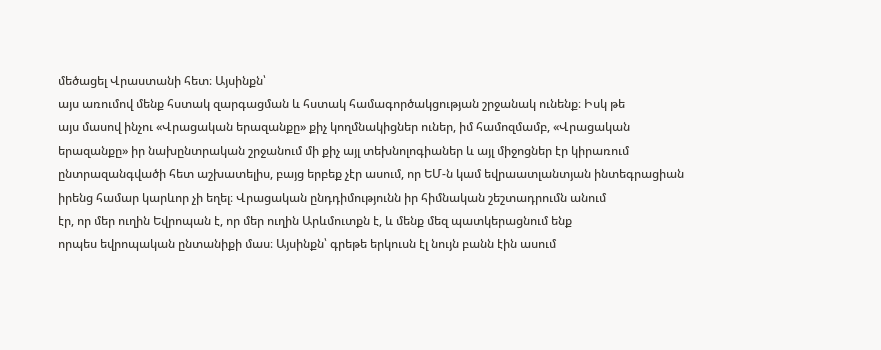մեծացել Վրաստանի հետ։ Այսինքն՝
այս առումով մենք հստակ զարգացման և հստակ համագործակցության շրջանակ ունենք։ Իսկ թե
այս մասով ինչու «Վրացական երազանքը» քիչ կողմնակիցներ ուներ, իմ համոզմամբ, «Վրացական
երազանքը» իր նախընտրական շրջանում մի քիչ այլ տեխնոլոգիաներ և այլ միջոցներ էր կիրառում
ընտրազանգվածի հետ աշխատելիս, բայց երբեք չէր ասում, որ ԵՄ-ն կամ եվրաատլանտյան ինտեգրացիան
իրենց համար կարևոր չի եղել։ Վրացական ընդդիմությունն իր հիմնական շեշտադրումն անում
էր, որ մեր ուղին Եվրոպան է, որ մեր ուղին Արևմուտքն է, և մենք մեզ պատկերացնում ենք
որպես եվրոպական ընտանիքի մաս։ Այսինքն՝ գրեթե երկուսն էլ նույն բանն էին ասում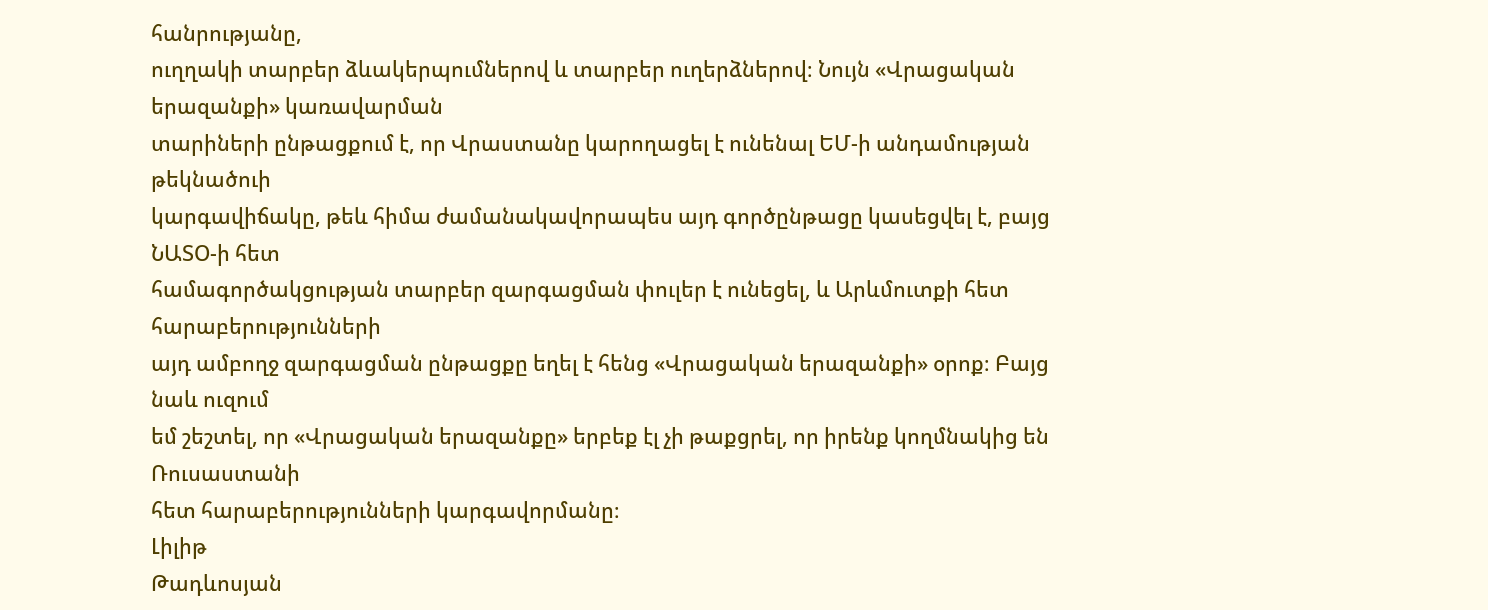հանրությանը,
ուղղակի տարբեր ձևակերպումներով և տարբեր ուղերձներով։ Նույն «Վրացական երազանքի» կառավարման
տարիների ընթացքում է, որ Վրաստանը կարողացել է ունենալ ԵՄ-ի անդամության թեկնածուի
կարգավիճակը, թեև հիմա ժամանակավորապես այդ գործընթացը կասեցվել է, բայց ՆԱՏՕ-ի հետ
համագործակցության տարբեր զարգացման փուլեր է ունեցել, և Արևմուտքի հետ հարաբերությունների
այդ ամբողջ զարգացման ընթացքը եղել է հենց «Վրացական երազանքի» օրոք։ Բայց նաև ուզում
եմ շեշտել, որ «Վրացական երազանքը» երբեք էլ չի թաքցրել, որ իրենք կողմնակից են Ռուսաստանի
հետ հարաբերությունների կարգավորմանը։
Լիլիթ
Թադևոսյան